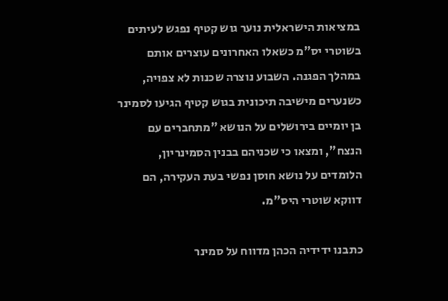במציאות הישראלית נוער גוש קטיף נפגש לעיתים בשוטרי יס"מ כשאלו האחרונים עוצרים אותם במהלך הפגנה. השבוע נוצרה שכנות לא צפויה, כשנערים מישיבה תיכונית בגוש קטיף הגיעו לסמינר בן יומיים בירושלים על הנושא "מתחברים עם הנצח", ומצאו כי שכניהם בבנין הסמינריון, הלומדים על נושא חוסן נפשי בעת העקירה, הם דווקא שוטרי היס"מ.

כתבנו ידידיה הכהן מדווח על סמינר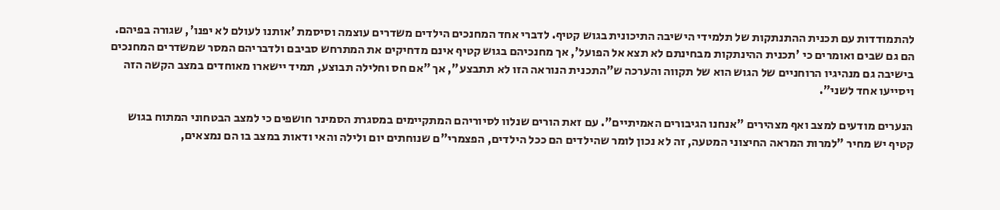להתמודדות עם תכנית ההתנתקות של תלמידי הישיבה התיכונית בגוש קטיף. לדברי אחד המחנכים הילדים משדרים עוצמה וסיסמת 'אותנו לעולם לא יפנו', שגורה בפיהם. הם גם שבים ואומרים כי 'תכנית ההינתקות מבחינתם לא תצא אל הפועל', אך מחנכיהם בגוש קטיף אינם מדחיקים את המתרחש סביבם ולדבריהם המסר שמשדרים המחנכים בישיבה גם מנהיגיו הרוחניים של הגוש הוא של תקווה והערכה ש"התכנית הנוראה הזו לא תתבצע", אך "אם חס וחלילה תבוצע, תמיד יישארו מאוחדים במצב הקשה הזה ויסייעו אחד לשני".

הנערים מודעים למצב ואף מצהירים "אנחנו הגיבורים האמיתיים". עם זאת הורים שנלוו לסיוריהם המתקיימים במסגרת הסמינר חושפים כי למצב הבטחוני המתוח בגוש קטיף יש מחיר "למרות המראה החיצוני המטעה, זה לא נכון לומר שהילדים הם ככל הילדים, הפצמרי"ם שנוחתים יום ולילה והאי ודאות במצב בו הם נמצאים,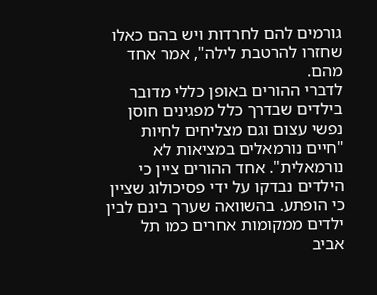גורמים להם לחרדות ויש בהם כאלו שחזרו להרטבת לילה", אמר אחד מהם.
לדברי ההורים באופן כללי מדובר בילדים שבדרך כלל מפגינים חוסן נפשי עצום וגם מצליחים לחיות "חיים נורמאלים במציאות לא נורמאלית". אחד ההורים ציין כי הילדים נבדקו על ידי פסיכולוג שציין כי הופתע. בהשוואה שערך בינם לבין ילדים ממקומות אחרים כמו תל אביב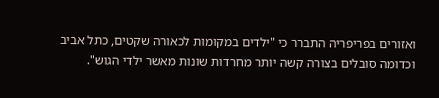ואזורים בפריפריה התברר כי "ילדים במקומות לכאורה שקטים, כתל אביב וכדומה סובלים בצורה קשה יותר מחרדות שונות מאשר ילדי הגוש".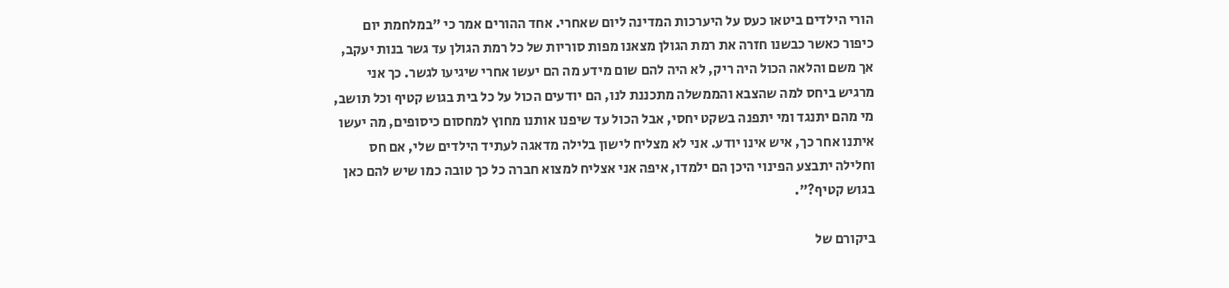הורי הילדים ביטאו כעס על היערכות המדינה ליום שאחרי. אחד ההורים אמר כי "במלחמת יום כיפור כאשר כבשנו חזרה את רמת הגולן מצאנו מפות סוריות של כל רמת הגולן עד גשר בנות יעקב, אך משם והלאה הכול היה ריק, לא היה להם שום מידע מה הם יעשו אחרי שיגיעו לגשר. כך אני מרגיש ביחס למה שהצבא והממשלה מתכננת לנו, הם יודעים הכול על כל בית בגוש קטיף וכל תושב, מי מהם יתנגד ומי יתפנה בשקט יחסי, אבל הכול עד שיפנו אותנו מחוץ למחסום כיסופים, מה יעשו איתנו אחר כך, איש אינו יודע. אני לא מצליח לישון בלילה מדאגה לעתיד הילדים שלי, אם חס וחלילה יתבצע הפינוי היכן הם ילמדו, איפה אני אצליח למצוא חברה כל כך טובה כמו שיש להם כאן בגוש קטיף?".

ביקורם של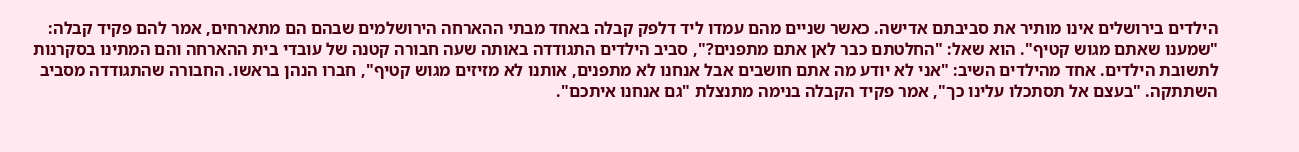הילדים בירושלים אינו מותיר את סביבתם אדישה. כאשר שניים מהם עמדו ליד דלפק קבלה באחד מבתי ההארחה הירושלמים שבהם הם מתארחים, אמר להם פקיד קבלה: "שמענו שאתם מגוש קטיף". הוא שאל: "החלטתם כבר לאן אתם מתפנים?", סביב הילדים התגודדה באותה שעה חבורה קטנה של עובדי בית ההארחה והם המתינו בסקרנות לתשובת הילדים. אחד מהילדים השיב: "אני לא יודע מה אתם חושבים אבל אנחנו לא מתפנים, אותנו לא מזיזים מגוש קטיף", חברו הנהן בראשו. החבורה שהתגודדה מסביב השתתקה. "בעצם אל תסתכלו עלינו כך", אמר פקיד הקבלה בנימה מתנצלת "גם אנחנו איתכם".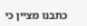כתבנו מציין כי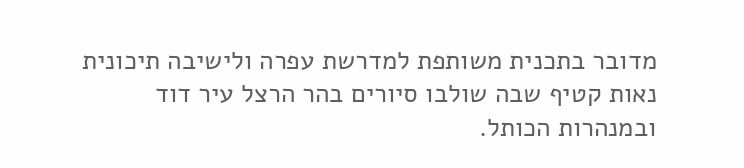מדובר בתכנית משותפת למדרשת עפרה ולישיבה תיכונית נאות קטיף שבה שולבו סיורים בהר הרצל עיר דוד ובמנהרות הכותל.